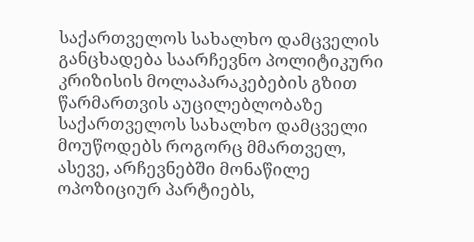საქართველოს სახალხო დამცველის განცხადება საარჩევნო პოლიტიკური კრიზისის მოლაპარაკებების გზით წარმართვის აუცილებლობაზე
საქართველოს სახალხო დამცველი მოუწოდებს როგორც მმართველ, ასევე, არჩევნებში მონაწილე ოპოზიციურ პარტიებს,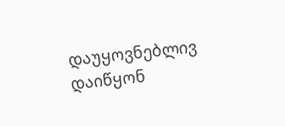დაუყოვნებლივ დაიწყონ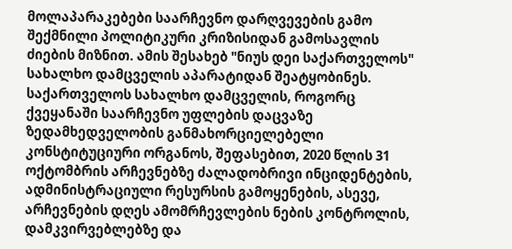მოლაპარაკებები საარჩევნო დარღვევების გამო შექმნილი პოლიტიკური კრიზისიდან გამოსავლის ძიების მიზნით. ამის შესახებ "ნიუს დეი საქართველოს" სახალხო დამცველის აპარატიდან შეატყობინეს.
საქართველოს სახალხო დამცველის, როგორც ქვეყანაში საარჩევნო უფლების დაცვაზე ზედამხედველობის განმახორციელებელი კონსტიტუციური ორგანოს, შეფასებით, 2020 წლის 31 ოქტომბრის არჩევნებზე ძალადობრივი ინციდენტების, ადმინისტრაციული რესურსის გამოყენების, ასევე, არჩევნების დღეს ამომრჩევლების ნების კონტროლის, დამკვირვებლებზე და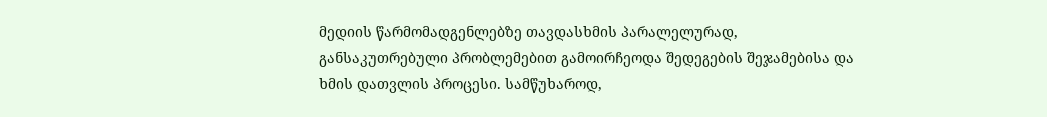მედიის წარმომადგენლებზე თავდასხმის პარალელურად, განსაკუთრებული პრობლემებით გამოირჩეოდა შედეგების შეჯამებისა და ხმის დათვლის პროცესი. სამწუხაროდ,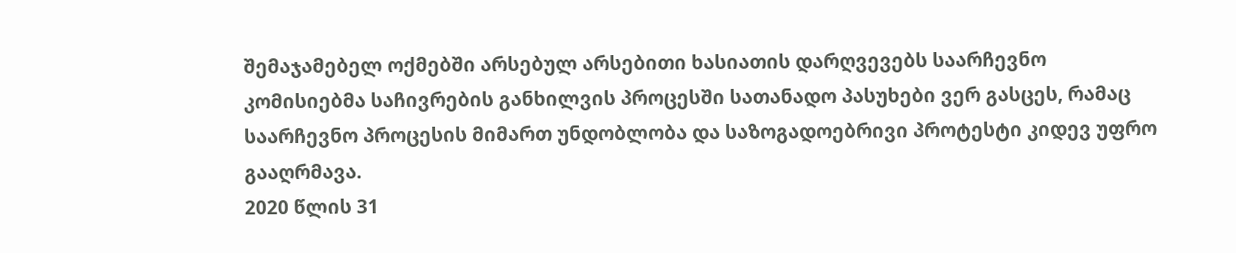შემაჯამებელ ოქმებში არსებულ არსებითი ხასიათის დარღვევებს საარჩევნო კომისიებმა საჩივრების განხილვის პროცესში სათანადო პასუხები ვერ გასცეს, რამაც საარჩევნო პროცესის მიმართ უნდობლობა და საზოგადოებრივი პროტესტი კიდევ უფრო გააღრმავა.
2020 წლის 31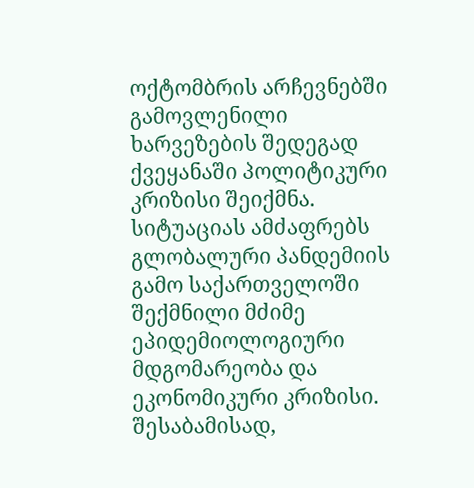ოქტომბრის არჩევნებში გამოვლენილი ხარვეზების შედეგად ქვეყანაში პოლიტიკური კრიზისი შეიქმნა. სიტუაციას ამძაფრებს გლობალური პანდემიის გამო საქართველოში შექმნილი მძიმე ეპიდემიოლოგიური მდგომარეობა და ეკონომიკური კრიზისი. შესაბამისად,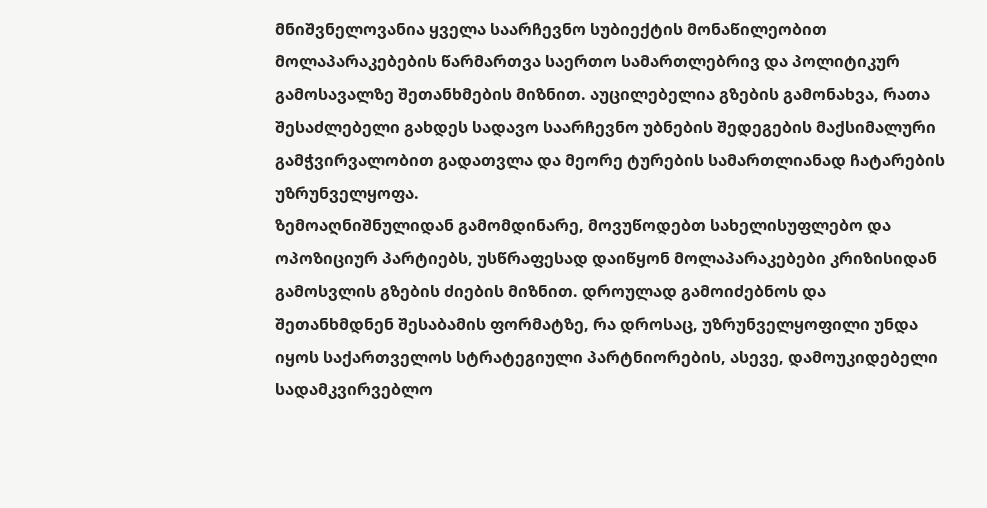მნიშვნელოვანია ყველა საარჩევნო სუბიექტის მონაწილეობით მოლაპარაკებების წარმართვა საერთო სამართლებრივ და პოლიტიკურ გამოსავალზე შეთანხმების მიზნით. აუცილებელია გზების გამონახვა, რათა შესაძლებელი გახდეს სადავო საარჩევნო უბნების შედეგების მაქსიმალური გამჭვირვალობით გადათვლა და მეორე ტურების სამართლიანად ჩატარების უზრუნველყოფა.
ზემოაღნიშნულიდან გამომდინარე, მოვუწოდებთ სახელისუფლებო და ოპოზიციურ პარტიებს, უსწრაფესად დაიწყონ მოლაპარაკებები კრიზისიდან გამოსვლის გზების ძიების მიზნით. დროულად გამოიძებნოს და შეთანხმდნენ შესაბამის ფორმატზე, რა დროსაც, უზრუნველყოფილი უნდა იყოს საქართველოს სტრატეგიული პარტნიორების, ასევე, დამოუკიდებელი სადამკვირვებლო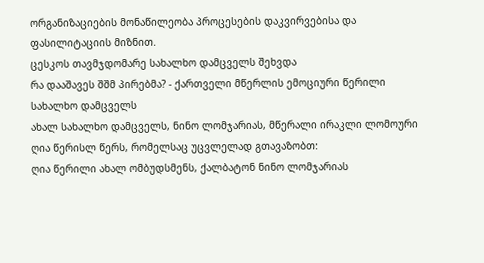ორგანიზაციების მონაწილეობა პროცესების დაკვირვებისა და ფასილიტაციის მიზნით.
ცესკოს თავმჯდომარე სახალხო დამცველს შეხვდა
რა დააშავეს შშმ პირებმა? - ქართველი მწერლის ემოციური წერილი სახალხო დამცველს
ახალ სახალხო დამცველს, ნინო ლომჯარიას, მწერალი ირაკლი ლომოური ღია წერისლ წერს, რომელსაც უცვლელად გთავაზობთ:
ღია წერილი ახალ ომბუდსმენს, ქალბატონ ნინო ლომჯარიას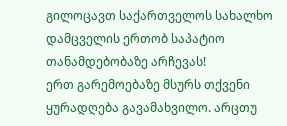გილოცავთ საქართველოს სახალხო დამცველის ერთობ საპატიო თანამდებობაზე არჩევას!
ერთ გარემოებაზე მსურს თქვენი ყურადღება გავამახვილო. არცთუ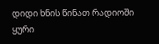დიდი ხნის წინათ რადიოში ყური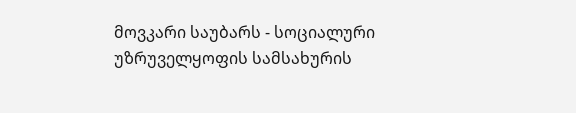მოვკარი საუბარს - სოციალური უზრუველყოფის სამსახურის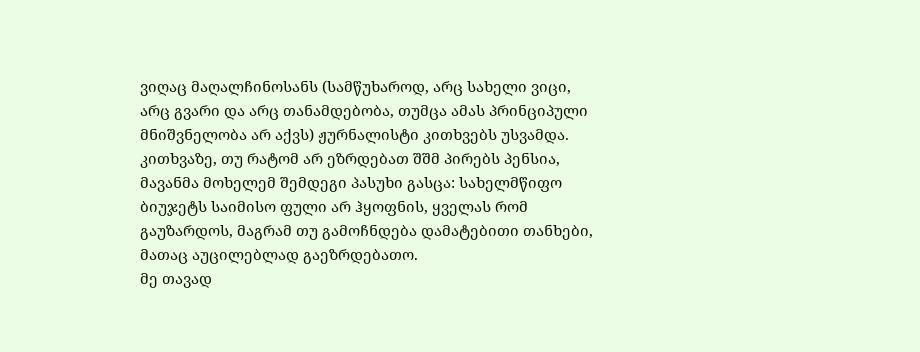ვიღაც მაღალჩინოსანს (სამწუხაროდ, არც სახელი ვიცი, არც გვარი და არც თანამდებობა, თუმცა ამას პრინციპული მნიშვნელობა არ აქვს) ჟურნალისტი კითხვებს უსვამდა.
კითხვაზე, თუ რატომ არ ეზრდებათ შშმ პირებს პენსია, მავანმა მოხელემ შემდეგი პასუხი გასცა: სახელმწიფო ბიუჯეტს საიმისო ფული არ ჰყოფნის, ყველას რომ გაუზარდოს, მაგრამ თუ გამოჩნდება დამატებითი თანხები, მათაც აუცილებლად გაეზრდებათო.
მე თავად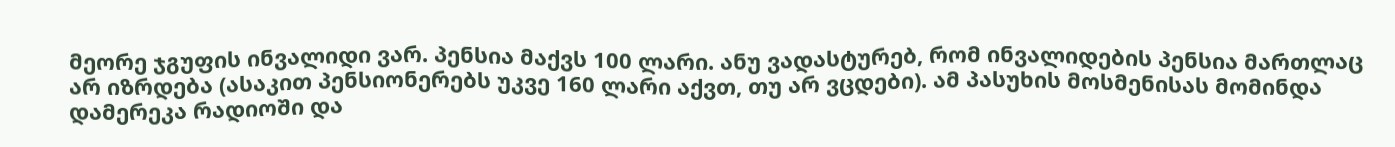მეორე ჯგუფის ინვალიდი ვარ. პენსია მაქვს 100 ლარი. ანუ ვადასტურებ, რომ ინვალიდების პენსია მართლაც არ იზრდება (ასაკით პენსიონერებს უკვე 160 ლარი აქვთ, თუ არ ვცდები). ამ პასუხის მოსმენისას მომინდა დამერეკა რადიოში და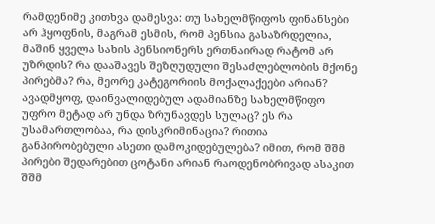რამდენიმე კითხვა დამესვა: თუ სახელმწიფოს ფინანსები არ ჰყოფნის, მაგრამ ესმის, რომ პენსია გასაზრდელია, მაშინ ყველა სახის პენსიონერს ერთნაირად რატომ არ უზრდის? რა დააშავეს შეზღუდული შესაძლებლობის მქონე პირებმა? რა, მეორე კატეგორიის მოქალაქეები არიან? ავადმყოფ, დაინვალიდებულ ადამიანზე სახელმწიფო უფრო მეტად არ უნდა ზრუნავდეს სულაც? ეს რა უსამართლობაა, რა დისკრიმინაცია? რითია განპირობებული ასეთი დამოკიდებულება? იმით, რომ შშმ პირები შედარებით ცოტანი არიან რაოდენობრივად ასაკით შშმ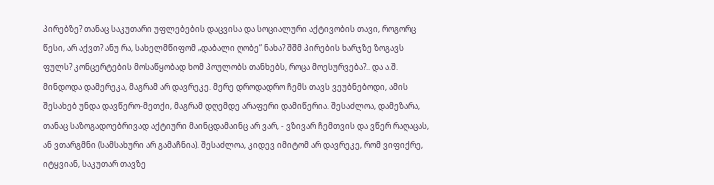პირებზე? თანაც საკუთარი უფლებების დაცვისა და სოციალური აქტივობის თავი, როგორც წესი, არ აქვთ? ანუ რა, სახელმწიფომ „დაბალი ღობე“ ნახა? შშმ პირების ხარჯზე ზოგავს ფულს? კონცერტების მოსაწყობად ხომ პოულობს თანხებს, როცა მოესურვება?.. და ა.შ.
მინდოდა დამერეკა, მაგრამ არ დავრეკე. მერე დროდადრო ჩემს თავს ვეუბნებოდი, ამის შესახებ უნდა დავწერო-მეთქი, მაგრამ დღემდე არაფერი დამიწერია. შესაძლოა, დამეზარა, თანაც საზოგადოებრივად აქტიური მაინცდამაინც არ ვარ, - ვზივარ ჩემთვის და ვწერ რაღაცას, ან ვთარგმნი (სამსახური არ გამაჩნია). შესაძლოა, კიდევ იმიტომ არ დავრეკე, რომ ვიფიქრე, იტყვიან, საკუთარ თავზე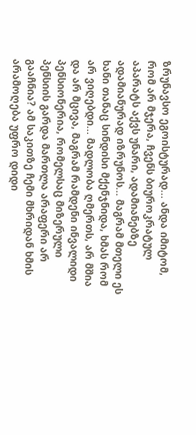ზრუნავსო ეგოისტურად... ანდა იმიტომ, რომ არ მჯერა, ჩვენს ბიუროკრატულ აპარატს აქვს უნარი, ადამიანებზე ადამიანურად იზრუნოს... მაგრამ მთელი ეს ხანი თანაც სინდისი მქენჯნიდა, ხმას რომ არ ვიღებდი... მადლობა ღმერთს, არ მშია და არ მცივა, მაგრამ რამდენი ინვალიდი პენსიონერია, რომელსაც მიზერული პენსიის გარდა მართლა არაფერი არ გააჩნია? ამ საკითზე ჩემი მხრიდან ხმის არამოღება უფრო დიდი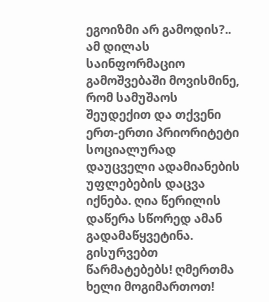ეგოიზმი არ გამოდის?..
ამ დილას საინფორმაციო გამოშვებაში მოვისმინე, რომ სამუშაოს შეუდექით და თქვენი ერთ-ერთი პრიორიტეტი სოციალურად დაუცველი ადამიანების უფლებების დაცვა იქნება. ღია წერილის დაწერა სწორედ ამან გადამაწყვეტინა.
გისურვებთ წარმატებებს! ღმერთმა ხელი მოგიმართოთ!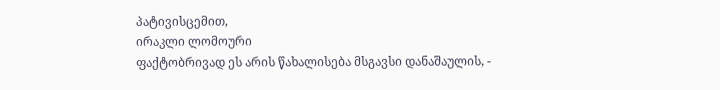პატივისცემით,
ირაკლი ლომოური
ფაქტობრივად ეს არის წახალისება მსგავსი დანაშაულის, -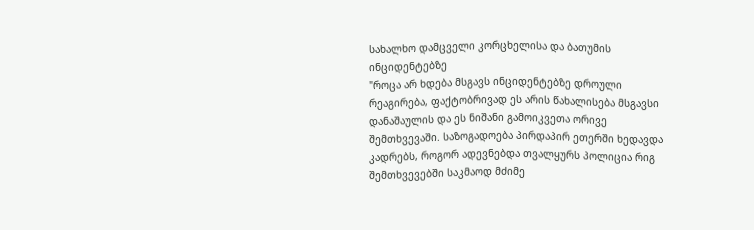სახალხო დამცველი კორცხელისა და ბათუმის ინციდენტებზე
"როცა არ ხდება მსგავს ინციდენტებზე დროული რეაგირება, ფაქტობრივად ეს არის წახალისება მსგავსი დანაშაულის და ეს ნიშანი გამოიკვეთა ორივე შემთხვევაში. საზოგადოება პირდაპირ ეთერში ხედავდა კადრებს, როგორ ადევნებდა თვალყურს პოლიცია რიგ შემთხვევებში საკმაოდ მძიმე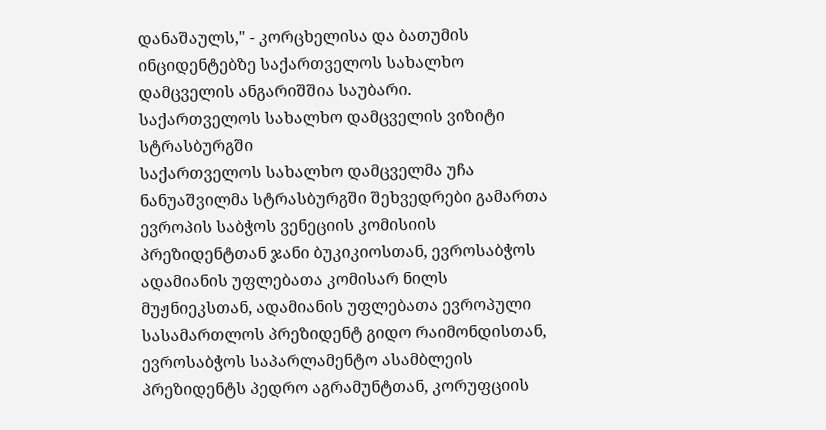დანაშაულს," - კორცხელისა და ბათუმის ინციდენტებზე საქართველოს სახალხო დამცველის ანგარიშშია საუბარი.
საქართველოს სახალხო დამცველის ვიზიტი სტრასბურგში
საქართველოს სახალხო დამცველმა უჩა ნანუაშვილმა სტრასბურგში შეხვედრები გამართა ევროპის საბჭოს ვენეციის კომისიის პრეზიდენტთან ჯანი ბუკიკიოსთან, ევროსაბჭოს ადამიანის უფლებათა კომისარ ნილს მუჟნიეკსთან, ადამიანის უფლებათა ევროპული სასამართლოს პრეზიდენტ გიდო რაიმონდისთან, ევროსაბჭოს საპარლამენტო ასამბლეის პრეზიდენტს პედრო აგრამუნტთან, კორუფციის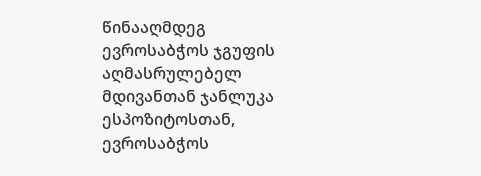წინააღმდეგ ევროსაბჭოს ჯგუფის აღმასრულებელ მდივანთან ჯანლუკა ესპოზიტოსთან, ევროსაბჭოს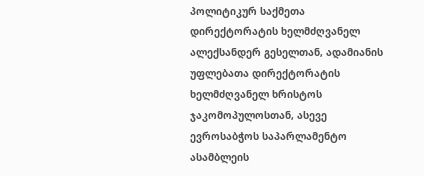პოლიტიკურ საქმეთა დირექტორატის ხელმძღვანელ ალექსანდერ გესელთან, ადამიანის უფლებათა დირექტორატის ხელმძღვანელ ხრისტოს ჯაკომოპულოსთან, ასევე ევროსაბჭოს საპარლამენტო ასამბლეის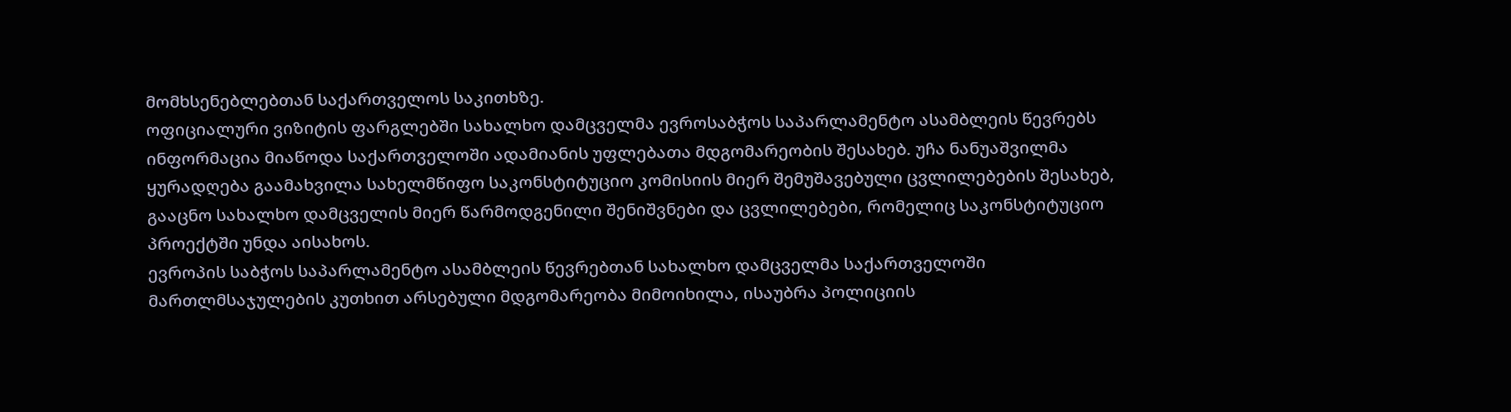მომხსენებლებთან საქართველოს საკითხზე.
ოფიციალური ვიზიტის ფარგლებში სახალხო დამცველმა ევროსაბჭოს საპარლამენტო ასამბლეის წევრებს ინფორმაცია მიაწოდა საქართველოში ადამიანის უფლებათა მდგომარეობის შესახებ. უჩა ნანუაშვილმა ყურადღება გაამახვილა სახელმწიფო საკონსტიტუციო კომისიის მიერ შემუშავებული ცვლილებების შესახებ, გააცნო სახალხო დამცველის მიერ წარმოდგენილი შენიშვნები და ცვლილებები, რომელიც საკონსტიტუციო პროექტში უნდა აისახოს.
ევროპის საბჭოს საპარლამენტო ასამბლეის წევრებთან სახალხო დამცველმა საქართველოში მართლმსაჯულების კუთხით არსებული მდგომარეობა მიმოიხილა, ისაუბრა პოლიციის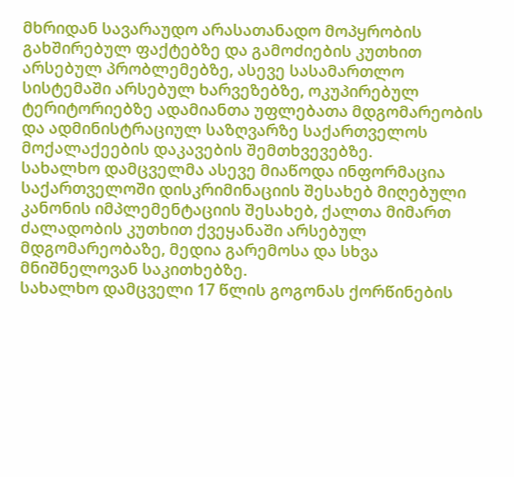მხრიდან სავარაუდო არასათანადო მოპყრობის გახშირებულ ფაქტებზე და გამოძიების კუთხით არსებულ პრობლემებზე, ასევე სასამართლო სისტემაში არსებულ ხარვეზებზე, ოკუპირებულ ტერიტორიებზე ადამიანთა უფლებათა მდგომარეობის და ადმინისტრაციულ საზღვარზე საქართველოს მოქალაქეების დაკავების შემთხვევებზე.
სახალხო დამცველმა ასევე მიაწოდა ინფორმაცია საქართველოში დისკრიმინაციის შესახებ მიღებული კანონის იმპლემენტაციის შესახებ, ქალთა მიმართ ძალადობის კუთხით ქვეყანაში არსებულ მდგომარეობაზე, მედია გარემოსა და სხვა მნიშნელოვან საკითხებზე.
სახალხო დამცველი 17 წლის გოგონას ქორწინების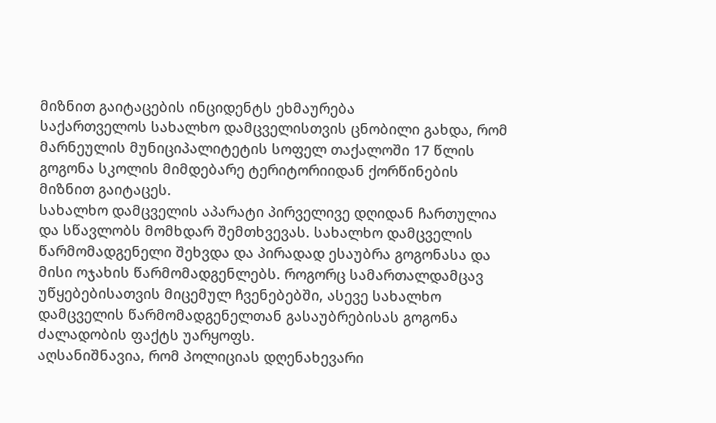მიზნით გაიტაცების ინციდენტს ეხმაურება
საქართველოს სახალხო დამცველისთვის ცნობილი გახდა, რომ მარნეულის მუნიციპალიტეტის სოფელ თაქალოში 17 წლის გოგონა სკოლის მიმდებარე ტერიტორიიდან ქორწინების მიზნით გაიტაცეს.
სახალხო დამცველის აპარატი პირველივე დღიდან ჩართულია და სწავლობს მომხდარ შემთხვევას. სახალხო დამცველის წარმომადგენელი შეხვდა და პირადად ესაუბრა გოგონასა და მისი ოჯახის წარმომადგენლებს. როგორც სამართალდამცავ უწყებებისათვის მიცემულ ჩვენებებში, ასევე სახალხო დამცველის წარმომადგენელთან გასაუბრებისას გოგონა ძალადობის ფაქტს უარყოფს.
აღსანიშნავია, რომ პოლიციას დღენახევარი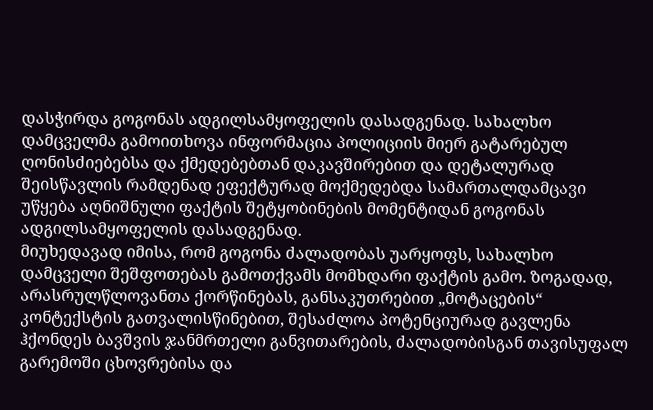დასჭირდა გოგონას ადგილსამყოფელის დასადგენად. სახალხო დამცველმა გამოითხოვა ინფორმაცია პოლიციის მიერ გატარებულ ღონისძიებებსა და ქმედებებთან დაკავშირებით და დეტალურად შეისწავლის რამდენად ეფექტურად მოქმედებდა სამართალდამცავი უწყება აღნიშნული ფაქტის შეტყობინების მომენტიდან გოგონას ადგილსამყოფელის დასადგენად.
მიუხედავად იმისა, რომ გოგონა ძალადობას უარყოფს, სახალხო დამცველი შეშფოთებას გამოთქვამს მომხდარი ფაქტის გამო. ზოგადად, არასრულწლოვანთა ქორწინებას, განსაკუთრებით „მოტაცების“ კონტექსტის გათვალისწინებით, შესაძლოა პოტენციურად გავლენა ჰქონდეს ბავშვის ჯანმრთელი განვითარების, ძალადობისგან თავისუფალ გარემოში ცხოვრებისა და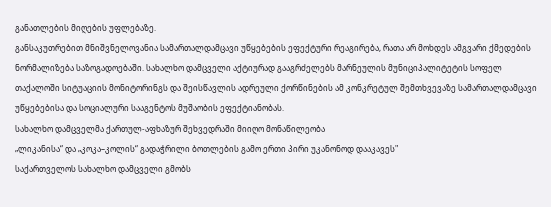განათლების მიღების უფლებაზე.
განსაკუთრებით მნიშვნელოვანია სამართალდამცავი უწყებების ეფექტური რეაგირება, რათა არ მოხდეს ამგვარი ქმედების ნორმალიზება საზოგადოებაში. სახალხო დამცველი აქტიურად გააგრძელებს მარნეულის მუნიციპალიტეტის სოფელ თაქალოში სიტუაციის მონიტორინგს და შეისწავლის ადრეული ქორწინების ამ კონკრეტულ შემთხვევაზე სამართალდამცავი უწყებებისა და სოციალური სააგენტოს მუშაობის ეფექტიანობას.
სახალხო დამცველმა ქართულ-აფხაზურ შეხვედრაში მიიღო მონაწილეობა
„ლიკანისა“ და „კოკა–კოლის“ გადაჭრილი ბოთლების გამო ერთი პირი უკანონოდ დააკავეს"
საქართველოს სახალხო დამცველი გმობს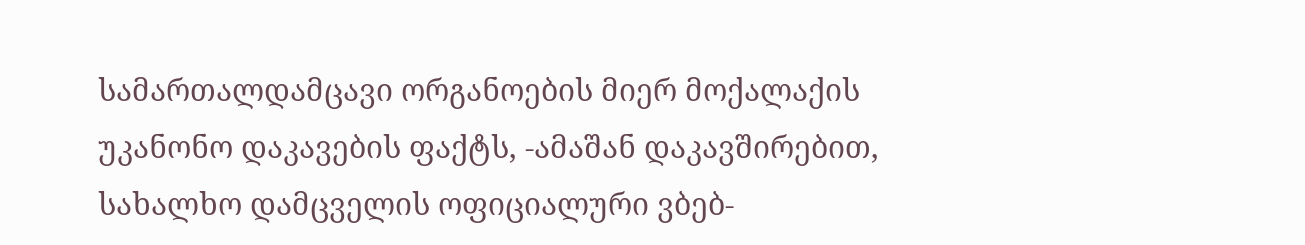სამართალდამცავი ორგანოების მიერ მოქალაქის უკანონო დაკავების ფაქტს, -ამაშან დაკავშირებით, სახალხო დამცველის ოფიციალური ვბებ-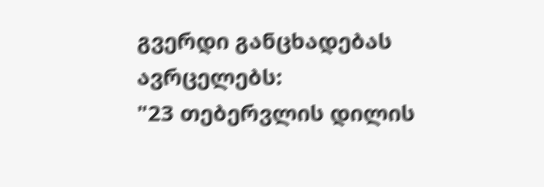გვერდი განცხადებას ავრცელებს:
"23 თებერვლის დილის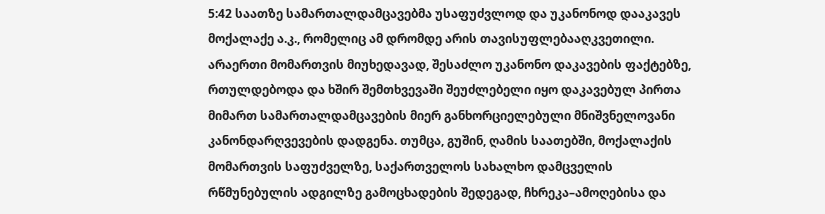5:42 საათზე სამართალდამცავებმა უსაფუძვლოდ და უკანონოდ დააკავეს მოქალაქე ა.კ., რომელიც ამ დრომდე არის თავისუფლებააღკვეთილი.
არაერთი მომართვის მიუხედავად, შესაძლო უკანონო დაკავების ფაქტებზე, რთულდებოდა და ხშირ შემთხვევაში შეუძლებელი იყო დაკავებულ პირთა მიმართ სამართალდამცავების მიერ განხორციელებული მნიშვნელოვანი კანონდარღვევების დადგენა. თუმცა, გუშინ, ღამის საათებში, მოქალაქის მომართვის საფუძველზე, საქართველოს სახალხო დამცველის რწმუნებულის ადგილზე გამოცხადების შედეგად, ჩხრეკა–ამოღებისა და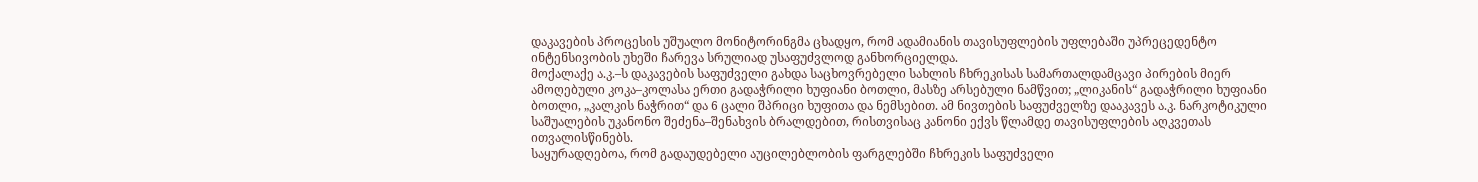დაკავების პროცესის უშუალო მონიტორინგმა ცხადყო, რომ ადამიანის თავისუფლების უფლებაში უპრეცედენტო ინტენსივობის უხეში ჩარევა სრულიად უსაფუძვლოდ განხორციელდა.
მოქალაქე ა.კ.–ს დაკავების საფუძველი გახდა საცხოვრებელი სახლის ჩხრეკისას სამართალდამცავი პირების მიერ ამოღებული კოკა–კოლასა ერთი გადაჭრილი ხუფიანი ბოთლი, მასზე არსებული ნამწვით; „ლიკანის“ გადაჭრილი ხუფიანი ბოთლი, „კალკის ნაჭრით“ და 6 ცალი შპრიცი ხუფითა და ნემსებით. ამ ნივთების საფუძველზე დააკავეს ა.კ. ნარკოტიკული საშუალების უკანონო შეძენა–შენახვის ბრალდებით, რისთვისაც კანონი ექვს წლამდე თავისუფლების აღკვეთას ითვალისწინებს.
საყურადღებოა, რომ გადაუდებელი აუცილებლობის ფარგლებში ჩხრეკის საფუძველი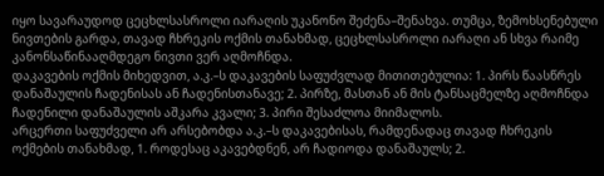იყო სავარაუდოდ ცეცხლსასროლი იარაღის უკანონო შეძენა–შენახვა. თუმცა, ზემოხსენებული ნივთების გარდა, თავად ჩხრეკის ოქმის თანახმად, ცეცხლსასროლი იარაღი ან სხვა რაიმე კანონსაწინააღმდეგო ნივთი ვერ აღმოჩნდა.
დაკავების ოქმის მიხედვით, ა.კ.–ს დაკავების საფუძვლად მითითებულია: 1. პირს წაასწრეს დანაშაულის ჩადენისას ან ჩადენისთანავე; 2. პირზე, მასთან ან მის ტანსაცმელზე აღმოჩნდა ჩადენილი დანაშაულის აშკარა კვალი; 3. პირი შესაძლოა მიიმალოს.
არცერთი საფუძველი არ არსებობდა ა.კ.–ს დაკავებისას, რამდენადაც თავად ჩხრეკის ოქმების თანახმად, 1. როდესაც აკავებდნენ, არ ჩადიოდა დანაშაულს; 2.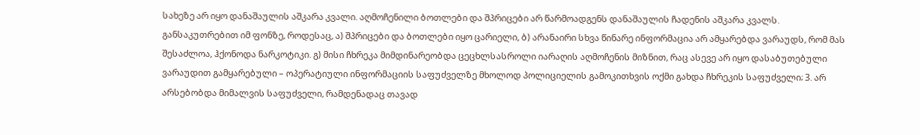სახეზე არ იყო დანაშაულის აშკარა კვალი. აღმოჩენილი ბოთლები და შპრიცები არ წარმოადგენს დანაშაულის ჩადენის აშკარა კვალს. განსაკუთრებით იმ ფონზე, როდესაც, ა) შპრიცები და ბოთლები იყო ცარიელი, ბ) არანაირი სხვა წინარე ინფორმაცია არ ამყარებდა ვარაუდს, რომ მას შესაძლოა, ჰქონოდა ნარკოტიკი. გ) მისი ჩხრეკა მიმდინარეობდა ცეცხლსასროლი იარაღის აღმოჩენის მიზნით, რაც ასევე არ იყო დასაბუთებული ვარაუდით გამყარებული – ოპერატიული ინფორმაციის საფუძველზე მხოლოდ პოლიციელის გამოკითხვის ოქმი გახდა ჩხრეკის საფუძველი; 3. არ არსებობდა მიმალვის საფუძველი, რამდენადაც თავად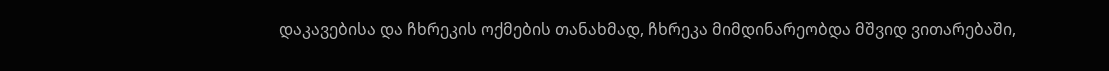დაკავებისა და ჩხრეკის ოქმების თანახმად, ჩხრეკა მიმდინარეობდა მშვიდ ვითარებაში,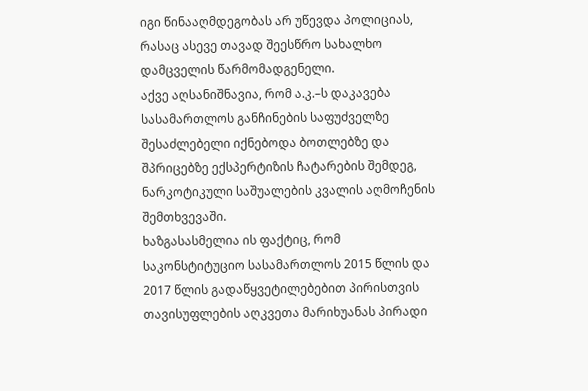იგი წინააღმდეგობას არ უწევდა პოლიციას, რასაც ასევე თავად შეესწრო სახალხო დამცველის წარმომადგენელი.
აქვე აღსანიშნავია, რომ ა.კ.–ს დაკავება სასამართლოს განჩინების საფუძველზე შესაძლებელი იქნებოდა ბოთლებზე და შპრიცებზე ექსპერტიზის ჩატარების შემდეგ, ნარკოტიკული საშუალების კვალის აღმოჩენის შემთხვევაში.
ხაზგასასმელია ის ფაქტიც, რომ საკონსტიტუციო სასამართლოს 2015 წლის და 2017 წლის გადაწყვეტილებებით პირისთვის თავისუფლების აღკვეთა მარიხუანას პირადი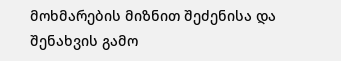მოხმარების მიზნით შეძენისა და შენახვის გამო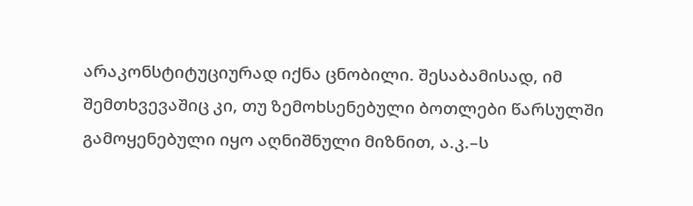არაკონსტიტუციურად იქნა ცნობილი. შესაბამისად, იმ შემთხვევაშიც კი, თუ ზემოხსენებული ბოთლები წარსულში გამოყენებული იყო აღნიშნული მიზნით, ა.კ.–ს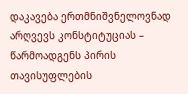დაკავება ერთმნიშვნელოვნად არღვევს კონსტიტუციას – წარმოადგენს პირის თავისუფლების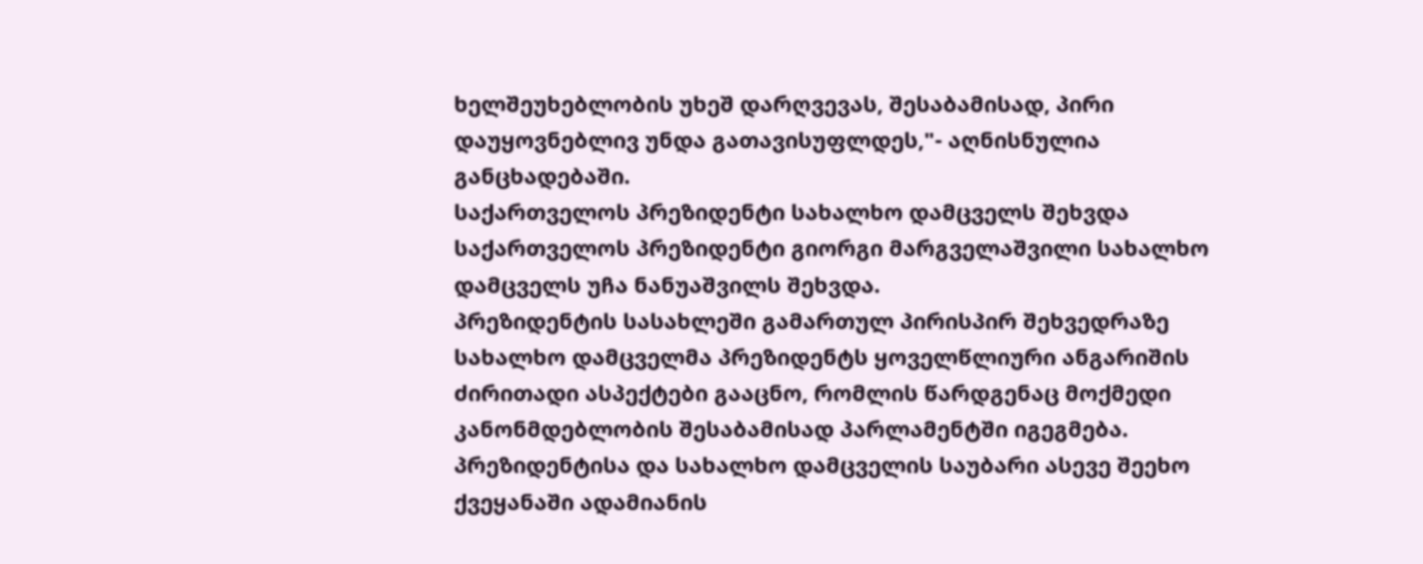ხელშეუხებლობის უხეშ დარღვევას, შესაბამისად, პირი დაუყოვნებლივ უნდა გათავისუფლდეს,"- აღნისნულია განცხადებაში.
საქართველოს პრეზიდენტი სახალხო დამცველს შეხვდა
საქართველოს პრეზიდენტი გიორგი მარგველაშვილი სახალხო დამცველს უჩა ნანუაშვილს შეხვდა.
პრეზიდენტის სასახლეში გამართულ პირისპირ შეხვედრაზე სახალხო დამცველმა პრეზიდენტს ყოველწლიური ანგარიშის ძირითადი ასპექტები გააცნო, რომლის წარდგენაც მოქმედი კანონმდებლობის შესაბამისად პარლამენტში იგეგმება.
პრეზიდენტისა და სახალხო დამცველის საუბარი ასევე შეეხო ქვეყანაში ადამიანის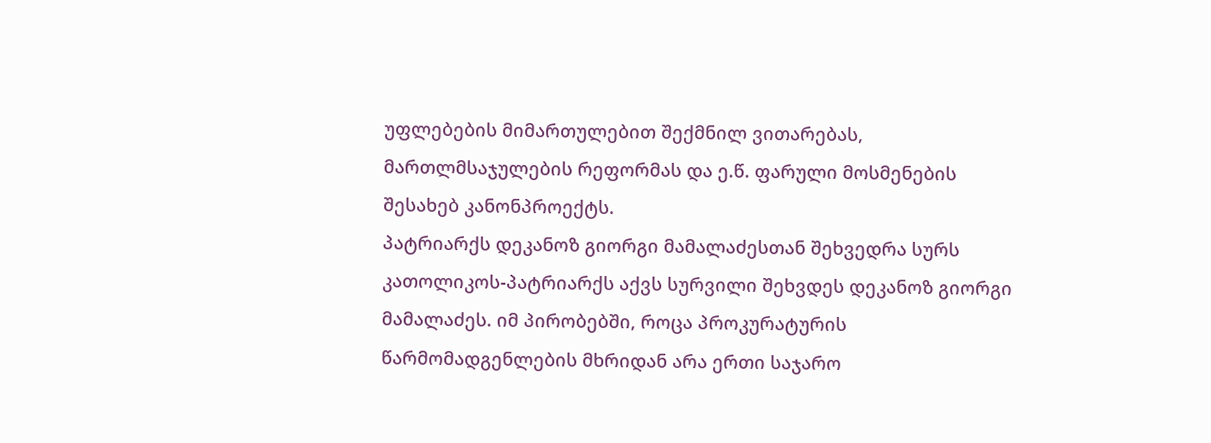უფლებების მიმართულებით შექმნილ ვითარებას, მართლმსაჯულების რეფორმას და ე.წ. ფარული მოსმენების შესახებ კანონპროექტს.
პატრიარქს დეკანოზ გიორგი მამალაძესთან შეხვედრა სურს
კათოლიკოს-პატრიარქს აქვს სურვილი შეხვდეს დეკანოზ გიორგი მამალაძეს. იმ პირობებში, როცა პროკურატურის წარმომადგენლების მხრიდან არა ერთი საჯარო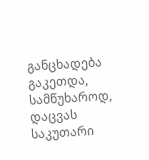განცხადება გაკეთდა, სამწუხაროდ, დაცვას საკუთარი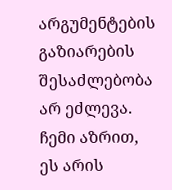არგუმენტების გაზიარების შესაძლებობა არ ეძლევა. ჩემი აზრით, ეს არის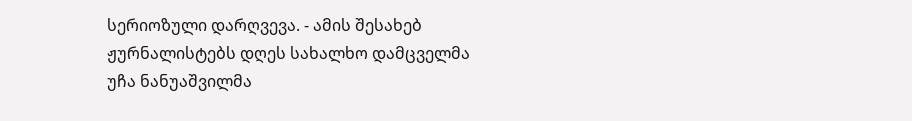სერიოზული დარღვევა. - ამის შესახებ ჟურნალისტებს დღეს სახალხო დამცველმა უჩა ნანუაშვილმა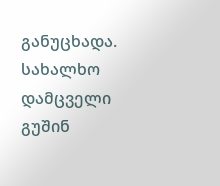განუცხადა.
სახალხო დამცველი გუშინ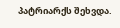პატრიარქს შეხვდა.